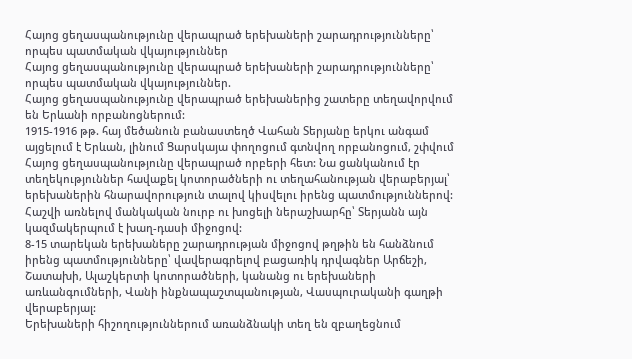Հայոց ցեղասպանությունը վերապրած երեխաների շարադրությունները՝ որպես պատմական վկայություններ
Հայոց ցեղասպանությունը վերապրած երեխաների շարադրությունները՝ որպես պատմական վկայություններ.
Հայոց ցեղասպանությունը վերապրած երեխաներից շատերը տեղավորվում են Երևանի որբանոցներում:
1915-1916 թթ. հայ մեծանուն բանաստեղծ Վահան Տերյանը երկու անգամ այցելում է Երևան, լինում Ցարսկայա փողոցում գտնվող որբանոցում, շփվում Հայոց ցեղասպանությունը վերապրած որբերի հետ: Նա ցանկանում էր տեղեկություններ հավաքել կոտորածների ու տեղահանության վերաբերյալ՝ երեխաներին հնարավորություն տալով կիսվելու իրենց պատմություններով: Հաշվի առնելով մանկական նուրբ ու խոցելի ներաշխարհը՝ Տերյանն այն կազմակերպում է խաղ-դասի միջոցով:
8-15 տարեկան երեխաները շարադրության միջոցով թղթին են հանձնում իրենց պատմությունները՝ վավերագրելով բացառիկ դրվագներ Արճեշի, Շատախի, Ալաշկերտի կոտորածների, կանանց ու երեխաների առևանգումների, Վանի ինքնապաշտպանության, Վասպուրականի գաղթի վերաբերյալ:
Երեխաների հիշողություններում առանձնակի տեղ են զբաղեցնում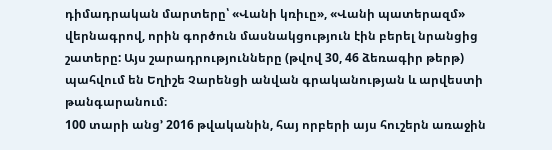դիմադրական մարտերը՝ «Վանի կռիւը», «Վանի պատերազմ» վերնագրով, որին գործուն մասնակցություն էին բերել նրանցից շատերը: Այս շարադրությունները (թվով 30, 46 ձեռագիր թերթ) պահվում են Եղիշե Չարենցի անվան գրականության և արվեստի թանգարանում։
100 տարի անց’ 2016 թվականին, հայ որբերի այս հուշերն առաջին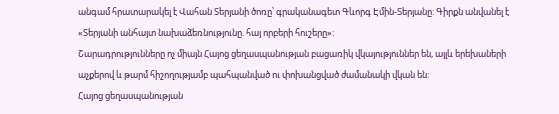անգամ հրատարակել է Վահան Տերյանի ծոռը՝ գրականագետ Գևորգ Էմին-Տերյանը: Գիրքն անվանել է «Տերյանի անհայտ նախաձեռնությունը. հայ որբերի հուշերը»:
Շարադրությունները ոչ միայն Հայոց ցեղասպանության բացառիկ վկայություններ են, այլև երեխաների աչքերով և թարմ հիշողությամբ պահպանված ու փոխանցված ժամանակի վկան են:
Հայոց ցեղասպանության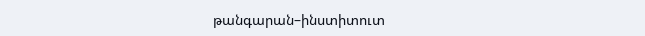թանգարան–ինստիտուտ